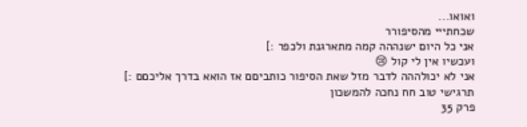ואואו...
שכחתייי מהסיפורר
אני כל היום ישנההה קמה מתארגנת ולכפר :]
ועכשיו אין לי קול 😢
אני לא יכולההה לדבר מזל שאת הסיפור כותביםם אז הואא בדרך אליכםם :]
תרגישי טוב חח נחכה להמשכון
פרק 35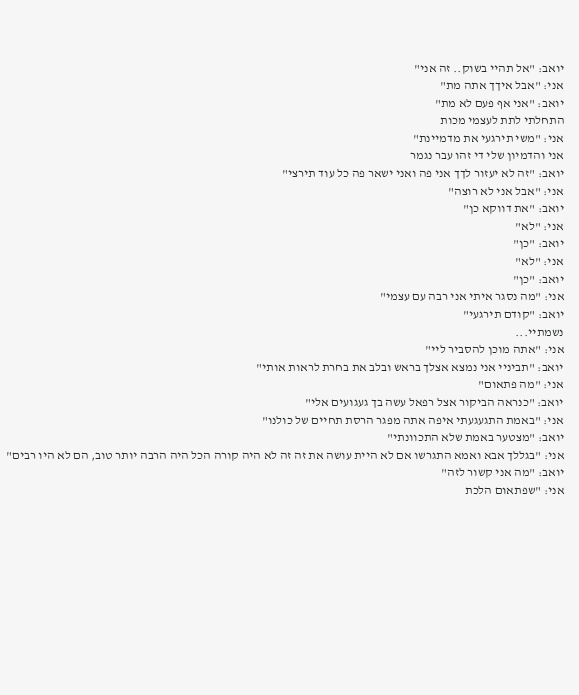יואב: "אל תהיי בשוק.. זה אני"
אני: "אבל איךך אתה מת"
יואב: "אני אף פעם לא מת"
התחלתי לתת לעצמי מכות
אני: "משי תירגעי את מדמיינת"
אני והדמיון שלי די זהו עבר נגמר
יואב: "זה לא יעזור לךך אני פה ואני ישאר פה כל עוד תירצי"
אני: "אבל אני לא רוצה"
יואב: "את דווקא כן"
אני: "לא"
יואב: "כן"
אני: "לא"
יואב: "כן"
אני: "מה נסגר איתי אני רבה עם עצמי"
יואב: "קודם תירגעי"
נשמתיי...
אני: "אתה מוכן להסביר ליי"
יואב: "תביניי אני נמצא אצלך בראש ובלב את בחרת לראות אותי"
אני: "מה פתאום"
יואב: "כנראה הביקור אצל רפאל עשה בך געגועים אלי"
אני: "באמת התגעגעתי איפה אתה מפגר הרסת תחיים של כולנו"
יואב: "מצטער באמת שלא התכוונתי"
אני: "בגללך אבא ואמא התגרשו אם לא היית עושה את זה זה לא היה קורה הכל היה הרבה יותר טוב, הם לא היו רבים"
יואב: "מה אני קשור לזה"
אני: "שפתאום הלכת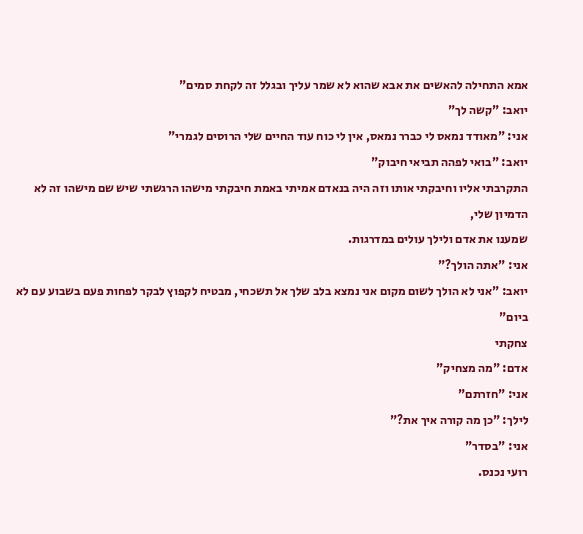אמא התחילה להאשים את אבא שהוא לא שמר עליך ובגלל זה לקחת סמים"
יואב: "קשה לך"
אני: "מאודד נמאס לי כברר נמאס, אין לי כוח עוד החיים שלי הרוסים לגמרי"
יואב: "בואי לפהה תביאי חיבוק"
התקרבתי אליו וחיבקתי אותו וזה היה בנאדם אמיתי באמת חיבקתי מישהו הרגשתי שיש שם מישהו זה לא הדמיון שלי,
שמענו את אדם ולילך עולים במדרגות.
אני: "אתה הולך?"
יואב: "אני לא הולך לשום מקום אני נמצא בלב שלך אל תשכחי, מבטיח לקפוץ לבקר לפחות פעם בשבוע עם לא ביום"
צחקתי
אדם: "מה מצחיק"
אני: "חזרתם"
לילך: "כן מה קורה איך את?"
אני: "בסדר"
רועי נכנס.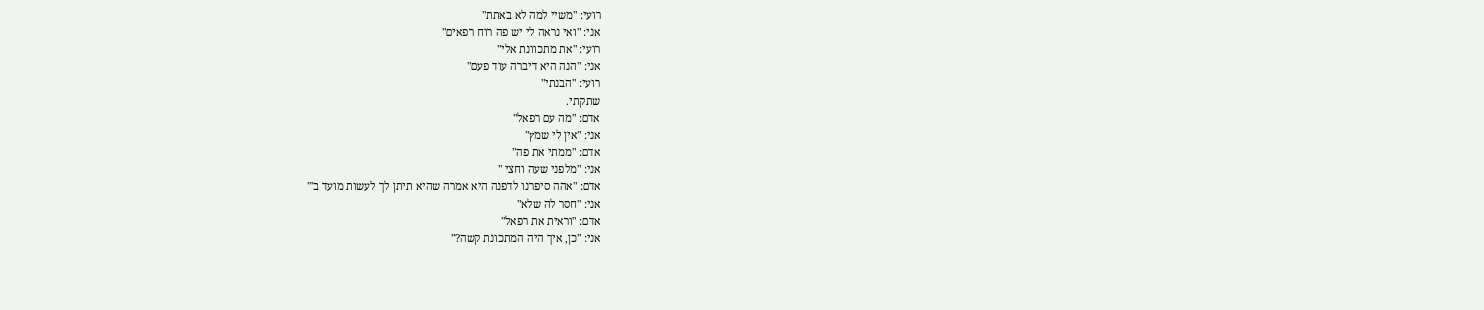רועי: "משיי למה לא באתת"
אני: "ואי נראה לי יש פה רוח רפאים"
רועי: "את מתכוונת אלי"
אני: "הנה היא דיברה עוד פעם"
רועי: "הבנתי"
שתקתי.
אדם: "מה עם רפאל"
אני: "אין לי שמץ"
אדם: "ממתי את פה"
אני: "מלפני שעה וחצי "
אדם: "אהה סיפרנו לדפנה היא אמרה שהיא תיתן לך לעשות מועד ב'"
אני: "חסר לה שלא"
אדם: "וראית את רפאל"
אני: "כן, איך היה המתכונת קשה?"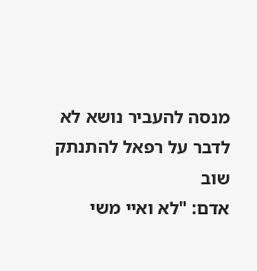מנסה להעביר נושא לא לדבר על רפאל להתנתק שוב
אדם: "לא ואיי משי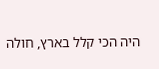היה הכי קלל בארץ, חולה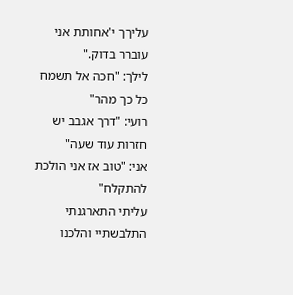עליךך י'אחותת אני עוברר בדוק."
לילך: "חכה אל תשמח כל כך מהר"
רועי: "דרך אגבב יש חזרות עוד שעה"
אני: "טוב אז אני הולכת להתקלח"
עליתי התארגנתי התלבשתיי והלכנו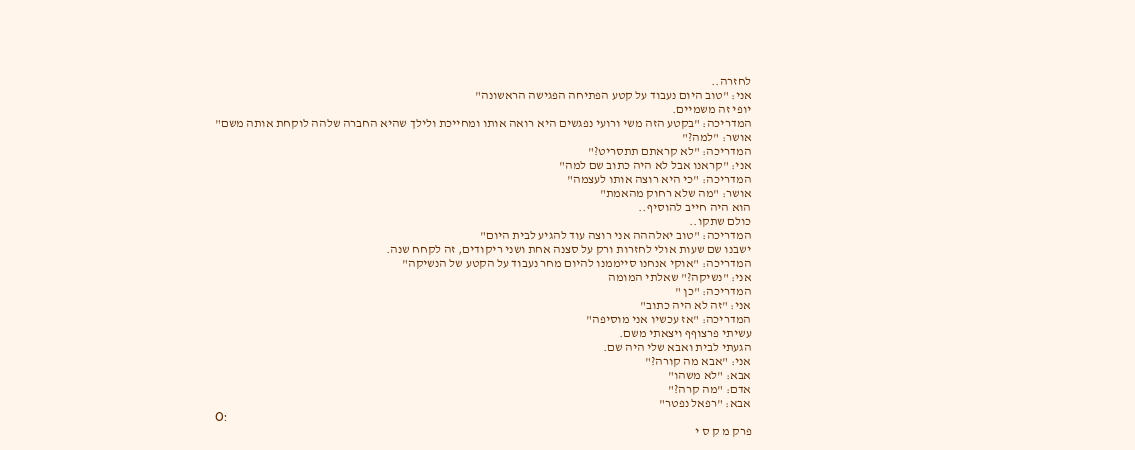לחזרה..
אני: "טוב היום נעבוד על קטע הפתיחה הפגישה הראשונה"
יופי זה משמיים.
המדריכה: "בקטע הזה משי ורועי נפגשים היא רואה אותו ומחייכת ולילך שהיא החברה שלהה לוקחת אותה משם"
אושר: "למה?"
המדריכה: "לא קראתם תתסריט?"
אני: "קראנו אבל לא היה כתוב שם למה"
המדריכה: "כי היא רוצה אותו לעצמה"
אושר: "מה שלא רחוק מהאמת"
הוא היה חייב להוסיף..
כולם שתקו..
המדריכה: "טוב יאלההה אני רוצה עוד להגיע לבית היום"
ישבנו שם שעות אולי לחזרות ורק על סצנה אחת ושני ריקודים, זה לקחח שנה.
המדריכה: "אוקי אנחנו סייממנו להיום מחר נעבוד על הקטע של הנשיקה"
אני: "נשיקה?" שאלתי המומה
המדריכה: "כן "
אני: "זה לא היה כתוב"
המדריכה: "אז עכשיו אני מוסיפה"
עשיתי פרצוףף ויצאתי משם.
הגעתי לבית ואבא שלי היה שם.
אני: "אבא מה קורה?"
אבא: "לא משהו"
אדם: "מה קרה?"
אבא: "רפאל נפטר"
O:
פרק מ ק ס י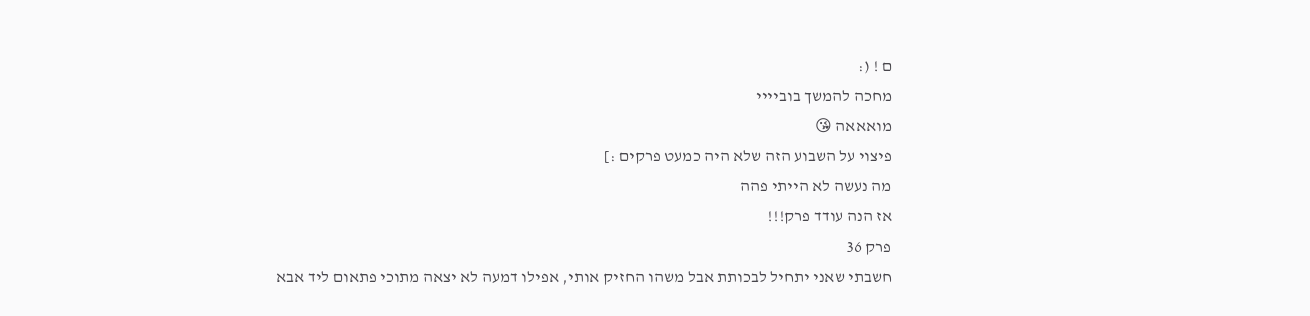ם ! (:
מחכה להמשך בוביייי
מואאאה 😘
פיצוי על השבוע הזה שלא היה כמעט פרקים :]
מה נעשה לא הייתי פהה
אז הנה עודד פרק!!!
פרק 36
חשבתי שאני יתחיל לבכותת אבל משהו החזיק אותי, אפילו דמעה לא יצאה מתוכי פתאום ליד אבא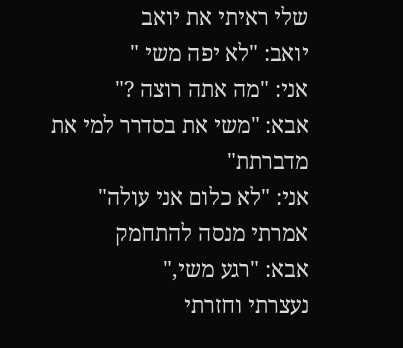שלי ראיתי את יואב
יואב: "לא יפה משי "
אני: "מה אתה רוצה ?"
אבא: "משי את בסדרר למי את מדברתת"
אני: "לא כלום אני עולה"
אמרתי מנסה להתחמק
אבא: "רגע משי,"
נעצרתי וחזרתי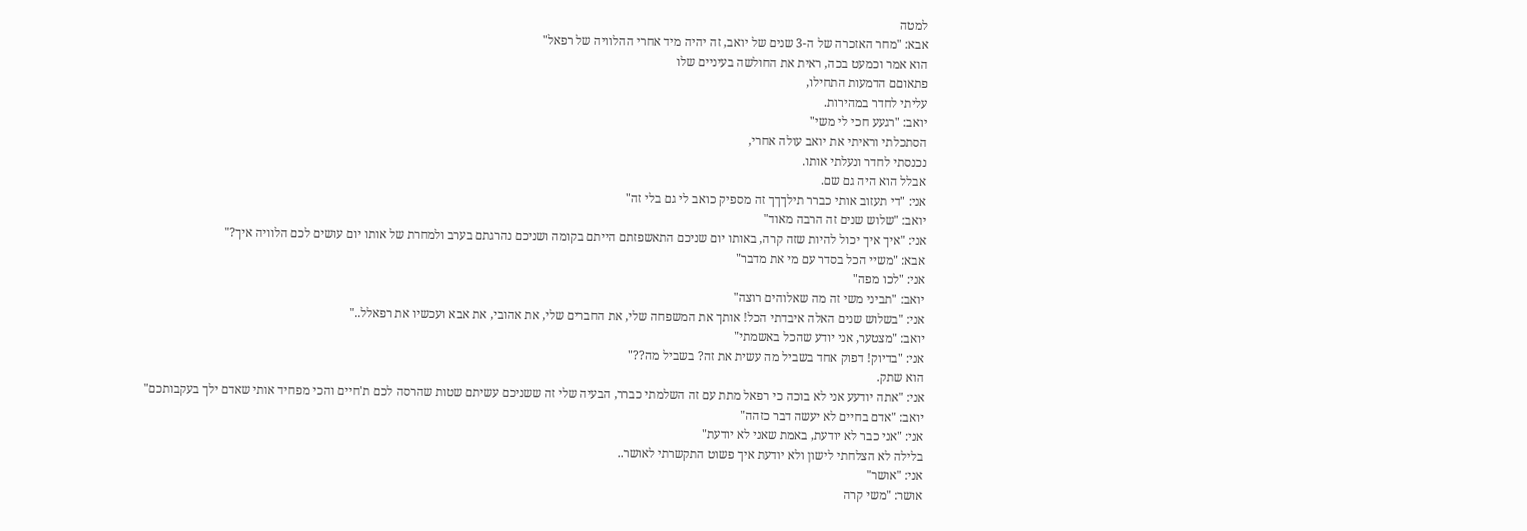למטה
אבא: "מחר האזכרה של ה-3 שנים של יואב, זה יהיה מיד אחרי ההלוויה של רפאל"
הוא אמר וכמעט בכה, ראית את החולשה בעיניים שלו
פתאוםם הדמעות התחילו,
עליתי לחדר במהירות.
יואב: "רגעע חכי לי משי"
הסתכלתי וראיתי את יואב עולה אחרי,
נכנסתי לחדר ונעלתי אותו.
אבלל הוא היה גם שם.
אני: "די תעזוב אותי כברר תילךךך זה מספיק כואב לי גם בלי זה"
יואב: "שלוש שנים זה הרבה מאוד"
אני: "איך איך יכול להיות שזה קרה, באותו יום שניכם התאשפזתם הייתם בקומה ושניכם נהרגתם בערב ולמחרת של אותו יום עושים לכם הלוויה איך?"
אבא: "משיי הכל בסדר עם מי את מדבר"
אני: "לכו מפה"
יואב: "תביני משי זה מה שאלוהים רוצה"
אני: "בשלוש שנים האלה איבדתי הכל! אותך את המשפחה שלי, את החברים שלי, את אהובי, את אבא ועכשיו את רפאלל.."
יואב: "מצטער, אני יודע שהכל באשמתי"
אני: "בדיוק! דפוק אחד בשביל מה עשית את זה? בשביל מה??"
הוא שתק.
אני: "אתה יודעע אני לא בוכה כי רפאל מתת עם זה השלמתי כברר, הבעיה שלי זה ששניכם עשיתם שטות שהרסה לכם ת'חיים והכי מפחיד אותי שאדם ילך בעקבותכם"
יואב: "אדם בחיים לא יעשה דבר כזהה"
אני: "אני כבר לא יודעת, באמת שאני לא יודעת"
בלילה לא הצלחתי לישון ולא יודעת איך פשוט התקשרתי לאושר..
אני: "אושר"
אושר: "משי קרה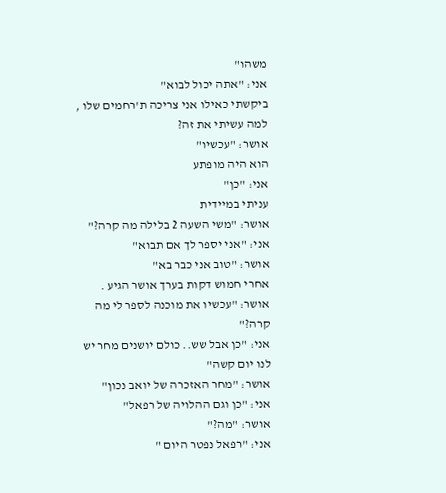משהו"
אני: "אתה יכול לבוא"
ביקשתי כאילו אני צריכה ת'רחמים שלו , למה עשיתי את זה?
אושר: "עכשיו"
הוא היה מופתע
אני: "כן"
עניתי במיידית
אושר: "משי השעה 2 בלילה מה קרה?"
אני: "אני יספר לך אם תבוא"
אושר: "טוב אני כבר בא"
אחרי חמוש דקות בערך אושר הגיע .
אושר: "עכשיו את מוכנה לספר לי מה קרה?"
אני: "כן אבל שש.. כולם יושנים מחר יש לנו יום קשה"
אושר: "מחר האזכרה של יואב נכון"
אני: "כן וגם ההלויה של רפאל"
אושר: "מה?"
אני: "רפאל נפטר היום "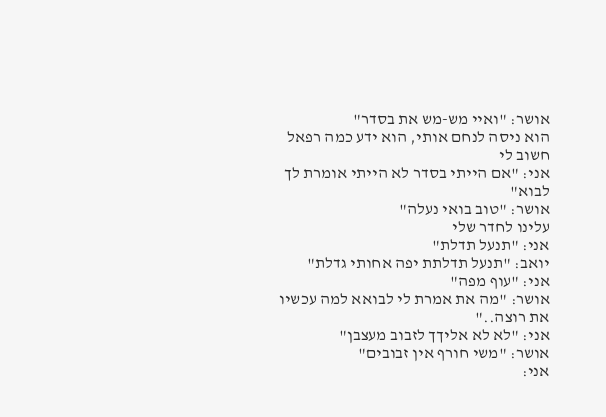אושר: "ואיי מש-מש את בסדר"
הוא ניסה לנחם אותי, הוא ידע כמה רפאל חשוב לי
אני: "אם הייתי בסדר לא הייתי אומרת לך לבוא"
אושר: "טוב בואי נעלה"
עלינו לחדר שלי
אני: "תנעל תדלת"
יואב: "תנעל תדלתת יפה אחותי גדלת"
אני: "עוף מפה"
אושר: "מה את אמרת לי לבואא למה עכשיו את רוצה.."
אני: "לא לא אליךך לזבוב מעצבן"
אושר: "משי חורף אין זבובים"
אני: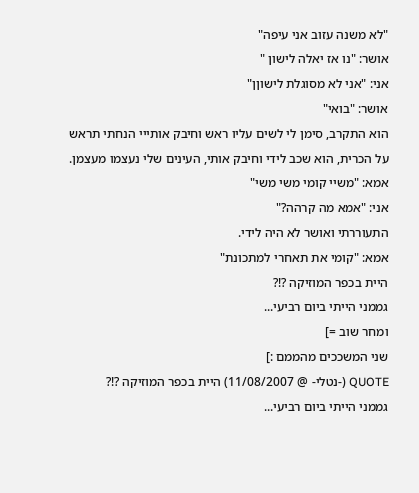"לא משנה עזוב אני עיפה"
אושר: "נו אז יאלה לישון "
אני: "אני לא מסוגלת לישוןן"
אושר: "בואי"
הוא התקרב, סימן לי לשים עליו ראש וחיבק אותייי הנחתי תראש על הכרית, הוא שכב לידי וחיבק אותי, העינים שלי נעצמו מעצמן.
אמא: "משיי קומי משי משי"
אני: "אמא מה קרהה?"
התעוררתי ואושר לא היה לידי.
אמא: "קומי את תאחרי למתכונת"
היית בכפר המוזיקה ?!?
גממני הייתי ביום רביעי...
ומחר שוב =]
שני המשככים מהממם :]
QUOTE (-נטלי- @ 11/08/2007) היית בכפר המוזיקה ?!?
גממני הייתי ביום רביעי...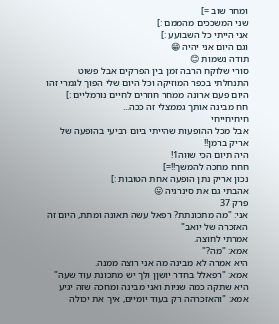ומחר שוב =]
שני המשככים מהממם :]
אני הייתי כל השבועע :]
וגם היום אני יהיה 😁
תודה נשמות 😊
סורי שלוקח הרבה זמן בין הפרקים אבל פשוט התנחלתי בכפר המוזיקה וכל היום שלי הפוך לגמרי זהו היום פעם ארונה ממחר חוזרים לחיים נורמליים :]
חח מבינה אותך גממצלי זה ככה...
חיחיחייחי
אבל מכל ההופעות שהייתי ביום רביעי בהופעה של אריק ברמן!!
היה תיום הכי שווה1!
חחח מחכה להמשך!!=]
נכון אריק נתן הופעה אחת הטובות :]
אהבתי גם את סינרגיה 😛
פרק 37
אני: "מה מתכונתת? רפאל עשה תאונה ומתת, היום זה האזכרה של יואב"
אמרתי לחוצה.
אמא: "מה?"
היא אמרה לא מבינה מה אני רוצה ממנה.
אמא: "רפאלל בחדר יושןן ולך יש מתכונת עוד שעה"
היא שתקה כמה שניות ואני מבינה ומחכה שזה יגיע
אמא: "והאזכרהה רק בעוד יומיים, איך את יכולה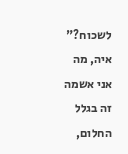לשכוח?"
איה, מה אני אשמה זה בגלל החלום,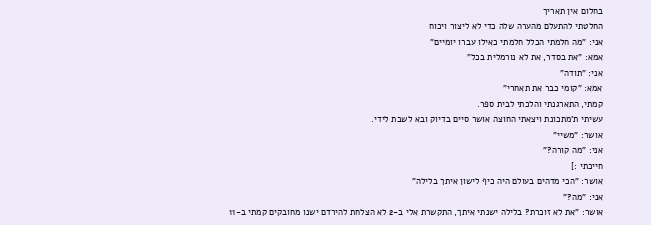בחלום אין תאריך
החלטתי להתעלם מהערה שלה כדי לא ליצור ויכוח
אני: "מה חלמתי הכלל חלמתי כאילו עברו יומיים"
אמא: "את בסדר, את לא נורמלית בכל"
אני: "תודה"
אמא: "קומי כבר את תאחרי"
קמתי, התארגנתי והלכתי לבית ספר.
עשיתי ת'מתכונת ויצאתי החוצה אושר סיים בדיוק ובא לשבת לידי.
אושר: "משיי"
אני: "מה קורה?"
חייכתי :]
אושר: "הכי מדהים בעולם היה כיף לישון איתך בלילה"
אני: "מה?"
אושר: "את לא זוכרת? בלילה ישנתי איתך, התקשרת אלי ב-2 לא הצלחת להירדם ישנו מחובקים קמתי ב-11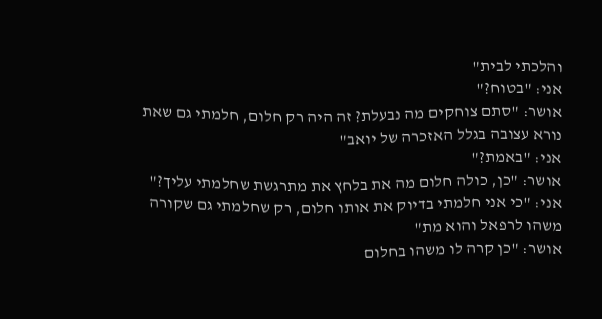והלכתי לבית"
אני: "בטוח?"
אושר: "סתם צוחקים מה נבעלת? זה היה רק חלום, חלמתי גם שאת נורא עצובה בגלל האזכרה של יואב"
אני: "באמת?"
אושר: "כן, כולה חלום מה את בלחץ את מתרגשת שחלמתי עליך?"
אני: "כי אני חלמתי בדיוק את אותו חלום, רק שחלמתי גם שקורה משהו לרפאל והוא מת"
אושר: "כן קרה לו משהו בחלום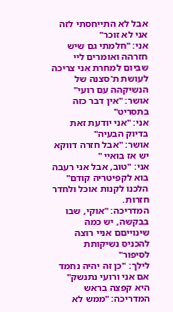אבל לא התייחסתי לזה אני לא זוכר"
אני: "חלמתי גם שיש חזרהה ואומרים ליי שביום למחרת אני צריכה לעושת ת'סצנה של הנשיקהה עם רועי"
אושר: "אין דבר כזה בתסריט"
אני: "אני יודעת זאת בדיוק הבעיה"
אושר: "אבל חזרה דווקא יש אז בואיי "
אני: "טוב, אבל אני רעבה בוא לקפיטריה קודם"
הלכנו לקנות אוכל ולחדר חזרות.
המדריכה: "אוקי, שבו בבקשה, יש כמה שינוייםם אניי רוצה להכניס נשיקותת לסיפור"
לילך: "כן זה יהיה נחמד אם אני ורועי נתנשק"
היא קפצה בראש
המדריכה: "ממש לא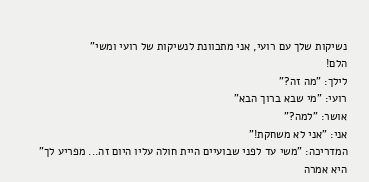נשיקות שלך עם רועי, אני מתכוונת לנשיקות של רועי ומשי"
הלם!
לילך: "מה זה?"
רועי: "מי שבא ברוך הבא"
אושר: "למה?"
אני: "אני לא משחקת!"
המדריכה: "משי עד לפני שבועיים היית חולה עליו היום זה... מפריע לך"
היא אמרה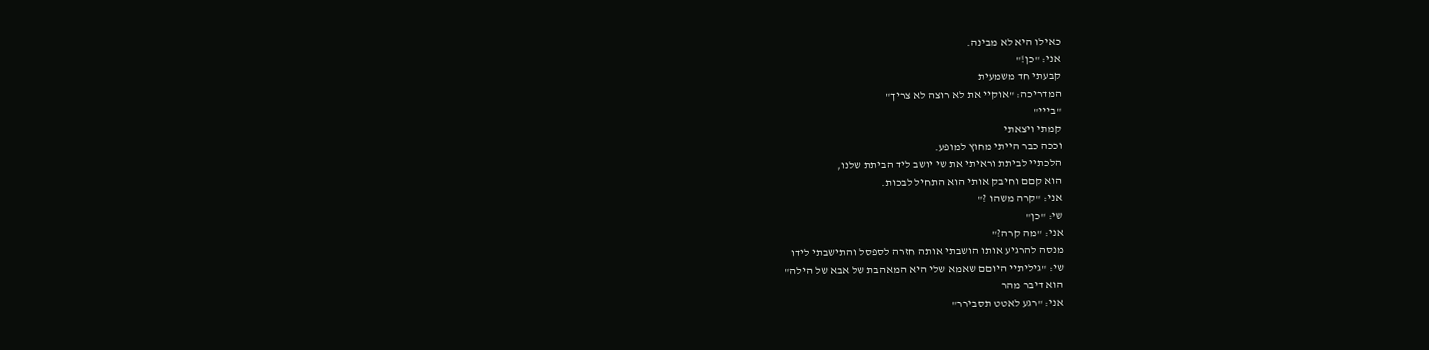כאילו היא לא מבינה.
אני: "כן!"
קבעתי חד משמעית
המדריכה: "אוקיי את לא רוצה לא צריך"
"בייי"
קמתי ויצאתי
וככה כבר הייתי מחוץ למופע.
הלכתיי לביתת וראיתי את שי יושב ליד הביתת שלנו,
הוא קםם וחיבק אותי הוא התחיל לבכות.
אני: "קרה משהו ?"
שי: "כן"
אני: "מה קרה?"
מנסה להרגיע אותו הושבתי אותה חזרה לספסל והתישבתי לידו
שי: "גיליתיי היוםם שאמא שלי היא המאהבת של אבא של הילה"
הוא דיבר מהר
אני: "רגע לאטט תסבירר"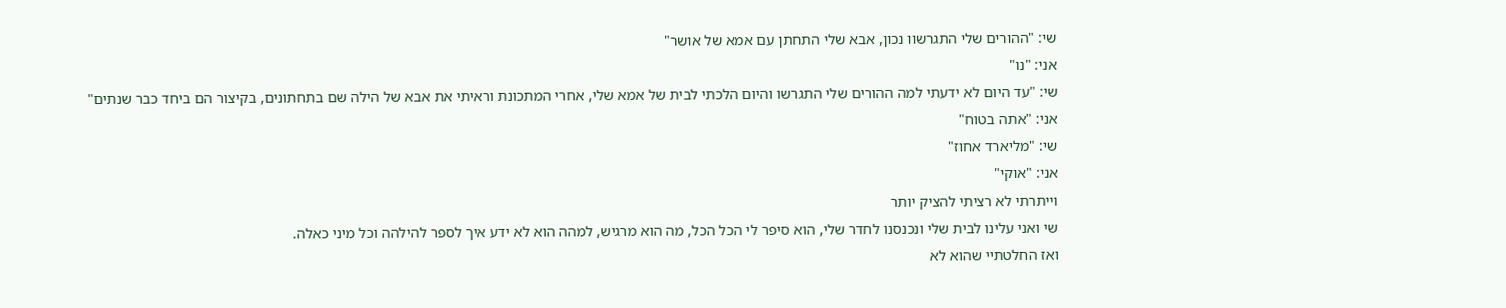שי: "ההורים שלי התגרשוו נכון, אבא שלי התחתן עם אמא של אושר"
אני: "נו"
שי: "עד היום לא ידעתי למה ההורים שלי התגרשו והיום הלכתי לבית של אמא שלי, אחרי המתכונת וראיתי את אבא של הילה שם בתחתונים, בקיצור הם ביחד כבר שנתים"
אני: "אתה בטוח"
שי: "מליארד אחוז"
אני: "אוקי"
וייתרתי לא רציתי להציק יותר
שי ואני עלינו לבית שלי ונכנסנו לחדר שלי, הוא סיפר לי הכל הכל, מה הוא מרגיש, למהה הוא לא ידע איך לספר להילהה וכל מיני כאלה.
ואז החלטתיי שהוא לא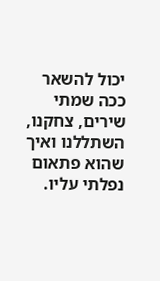יכול להשאר ככה שמתי שירים, צחקנו, השתללנו ואיך שהוא פתאום נפלתי עליו.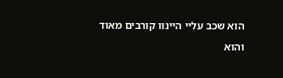הוא שכב עליי היינוו קורבים מאוד
והוא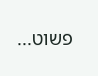פשוט...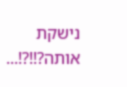נישקת אותה?!!?!...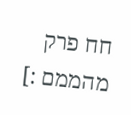חח פרק מהממם :]